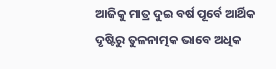ଆଜିକୁ ମାତ୍ର ଦୁଇ ବର୍ଷ ପୂର୍ବେ ଆର୍ଥିକ ଦୃଷ୍ଟିରୁ ତୁଳନାତ୍ମକ ଭାବେ ଅଧିକ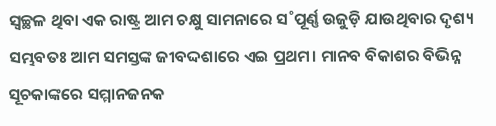ସ୍ବଚ୍ଛଳ ଥିବା ଏକ ରାଷ୍ଟ୍ର ଆମ ଚକ୍ଷୁ ସାମନାରେ ସ˚ପୂର୍ଣ୍ଣ ଉଜୁଡ଼ି ଯାଉଥିବାର ଦୃଶ୍ୟ ସମ୍ଭବତଃ ଆମ ସମସ୍ତଙ୍କ ଜୀବଦ୍ଦଶାରେ ଏଇ ପ୍ରଥମ। ମାନବ ବିକାଶର ବିଭିନ୍ନ ସୂଚକାଙ୍କରେ ସମ୍ମାନଜନକ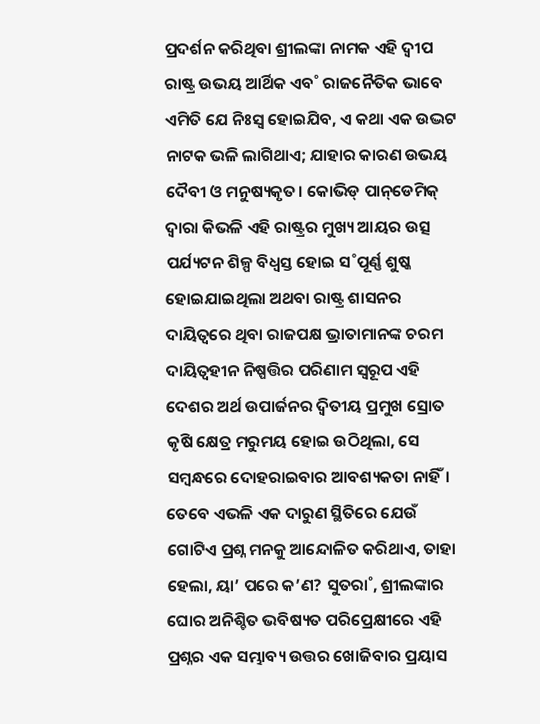ପ୍ରଦର୍ଶନ କରିଥିବା ଶ୍ରୀଲଙ୍କା ନାମକ ଏହି ଦ୍ବୀପ ରାଷ୍ଟ୍ର ଉଭୟ ଆର୍ଥିକ ଏବ˚ ରାଜନୈତିକ ଭାବେ ଏମିତି ଯେ ନିଃସ୍ବ ହୋଇଯିବ, ଏ କଥା ଏକ ଉଦ୍ଭଟ ନାଟକ ଭଳି ଲାଗିଥାଏ; ଯାହାର କାରଣ ଉଭୟ ଦୈବୀ ଓ ମନୁଷ୍ୟକୃତ। କୋଭିଡ୍‌ ପାନ୍‌ଡେମିକ୍‌ ଦ୍ବାରା କିଭଳି ଏହି ରାଷ୍ଟ୍ରର ମୁଖ୍ୟ ଆୟର ଉତ୍ସ ପର୍ଯ୍ୟଟନ ଶିଳ୍ପ ବିଧ୍ବସ୍ତ ହୋଇ ସ˚ପୂର୍ଣ୍ଣ ଶୁଷ୍କ ହୋଇଯାଇଥିଲା ଅଥବା ରାଷ୍ଟ୍ର ଶାସନର ଦାୟିତ୍ବରେ ଥିବା ରାଜପକ୍ଷ ଭ୍ରାତାମାନଙ୍କ ଚରମ ଦାୟିତ୍ବହୀନ ନିଷ୍ପତ୍ତିର ପରିଣାମ ସ୍ବରୂପ ଏହି ଦେଶର ଅର୍ଥ ଉପାର୍ଜନର ଦ୍ବିତୀୟ ପ୍ରମୁଖ ସ୍ରୋତ କୃଷି କ୍ଷେତ୍ର ମରୁମୟ ହୋଇ ଉଠିଥିଲା, ସେ ସମ୍ବନ୍ଧରେ ଦୋହରାଇବାର ଆବଶ୍ୟକତା ନାହିଁ। ତେବେ ଏଭଳି ଏକ ଦାରୁଣ ସ୍ଥିତିରେ ଯେଉଁ ଗୋଟିଏ ପ୍ରଶ୍ନ ମନକୁ ଆନ୍ଦୋଳିତ କରିଥାଏ, ତାହା ହେଲା, ୟା’ ପରେ କ’ଣ? ସୁତରା˚, ଶ୍ରୀଲଙ୍କାର ଘୋର ଅନିଶ୍ଚିତ ଭବିଷ୍ୟତ ପରିପ୍ରେକ୍ଷୀରେ ଏହି ପ୍ରଶ୍ନର ଏକ ସମ୍ଭାବ୍ୟ ଉତ୍ତର ଖୋଜିବାର ପ୍ରୟାସ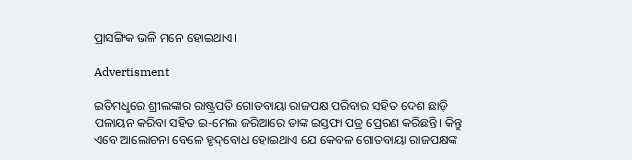ପ୍ରାସଙ୍ଗିକ ଭଳି ମନେ ହୋଇଥାଏ।

Advertisment

ଇତିମଧୢରେ ଶ୍ରୀଲଙ୍କାର ରାଷ୍ଟ୍ରପତି ଗୋତବାୟା ରାଜପକ୍ଷ ପରିବାର ସହିତ ଦେଶ ଛାଡ଼ି ପଳାୟନ କରିବା ସହିତ ଇ-ମେଲ ଜରିଆରେ ତାଙ୍କ ଇସ୍ତଫା ପତ୍ର ପ୍ରେରଣ କରିଛନ୍ତି। କିନ୍ତୁ ଏବେ ଆଲୋଚନା ବେଳେ ହୃଦ୍‌ବୋଧ ହୋଇଥାଏ ଯେ କେବଳ ଗୋତବାୟା ରାଜପକ୍ଷଙ୍କ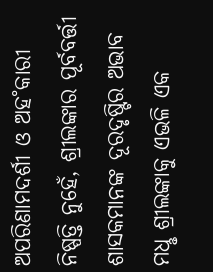ଅପରିଣାମଦର୍ଶୀ ଓ ଅହ˚କାରୀ ନିଷ୍ପତ୍ତି ନୁହେଁ, ଶ୍ରୀଲଙ୍କାର ପୂର୍ବବର୍ତ୍ତୀ ଶାସକମାନଙ୍କ ଦୂରଦୃଷ୍ଟିର ଅଭାବ ମଧୢ ଶ୍ରୀଲଙ୍କାକୁ ଏଭଳି ଏକ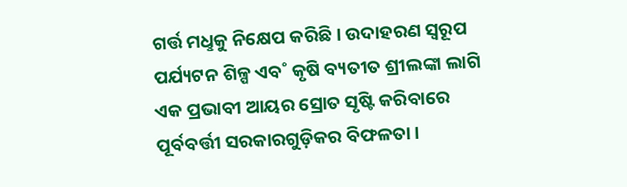ଗର୍ତ୍ତ ମଧୢକୁ ନିକ୍ଷେପ କରିଛି। ଉଦାହରଣ ସ୍ବରୂପ ପର୍ଯ୍ୟଟନ ଶିଳ୍ପ ଏବ˚ କୃଷି ବ୍ୟତୀତ ଶ୍ରୀଲଙ୍କା ଲାଗି ଏକ ପ୍ରଭାବୀ ଆୟର ସ୍ରୋତ ସୃଷ୍ଟି କରିବାରେ ପୂର୍ବବର୍ତ୍ତୀ ସରକାରଗୁଡ଼ିକର ବିଫଳତା।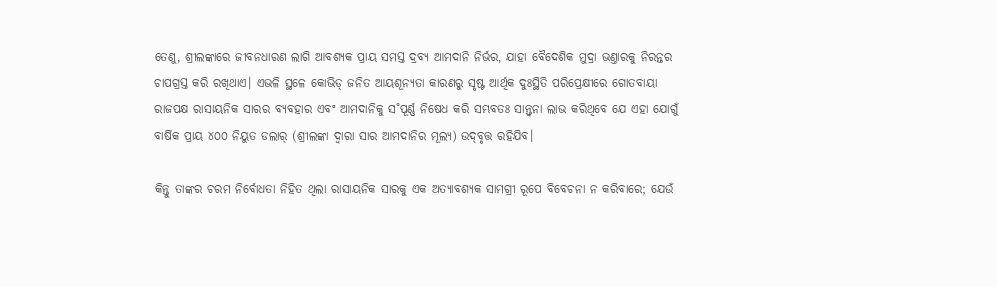ତେଣୁ, ଶ୍ରୀଲଙ୍କାରେ ଜୀବନଧାରଣ ଲାଗି ଆବଶ୍ୟକ ପ୍ରାୟ ସମସ୍ତ ଦ୍ରବ୍ୟ ଆମଦାନି ନିର୍ଭର, ଯାହା ବୈଦେଶିକ ମୁଦ୍ରା ଭଣ୍ତାରକୁ ନିରନ୍ତର ଚାପଗ୍ରସ୍ତ କରି ରଖିଥାଏ। ଏଭଳି ସ୍ଥଳେ କୋଭିଡ୍‌ ଜନିତ ଆୟଶୂନ୍ୟତା କାରଣରୁ ସୃଷ୍ଟ ଆର୍ଥିକ ଦୁଃସ୍ଥିତି ପରିପ୍ରେକ୍ଷୀରେ ଗୋତବାୟା ରାଜପକ୍ଷ ରାସାୟନିକ ସାରର ବ୍ୟବହାର ଏବଂ ଆମଦାନିକୁ ସ˚ପୂର୍ଣ୍ଣ ନିଷେଧ କରି ସମ୍ଭବତଃ ସାନ୍ତ୍ବନା ଲାଭ କରିଥିବେ ଯେ ଏହା ଯୋଗୁଁ ବାର୍ଷିକ ପ୍ରାୟ ୪୦୦ ନିୟୁତ ଡଲାର‌୍‌ (ଶ୍ରୀଲଙ୍କା ଦ୍ବାରା ସାର ଆମଦାନିର ମୂଲ୍ୟ) ଉଦ୍‌ବୃତ୍ତ ରହିଯିବ।

କିନ୍ତୁ ତାଙ୍କର ଚରମ ନିର୍ବୋଧତା ନିହିତ ଥିଲା ରାସାୟନିକ ସାରକୁ ଏକ ଅତ୍ୟାବଶ୍ୟକ ସାମଗ୍ରୀ ରୂପେ ବିବେଚନା ନ କରିବାରେ; ଯେଉଁ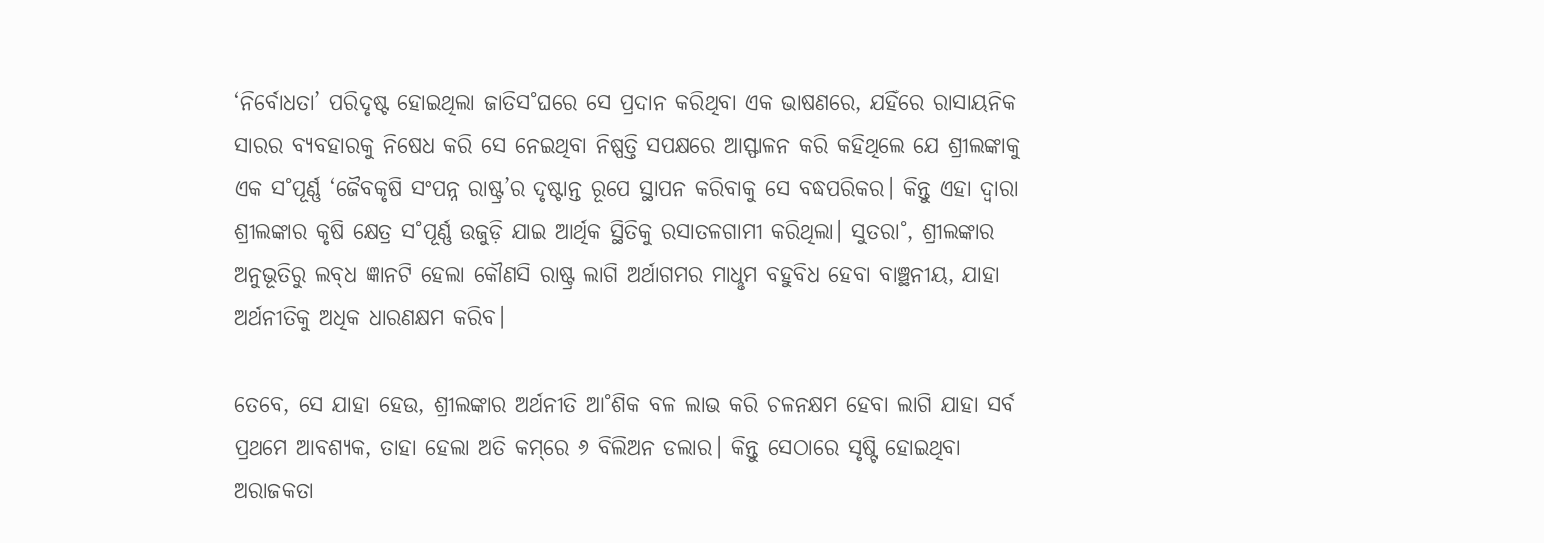‘ନିର୍ବୋଧତା’ ପରିଦୃଷ୍ଟ ହୋଇଥିଲା ଜାତିସ˚ଘରେ ସେ ପ୍ରଦାନ କରିଥିବା ଏକ ଭାଷଣରେ, ଯହିଁରେ ରାସାୟନିକ ସାରର ବ୍ୟବହାରକୁ ନିଷେଧ କରି ସେ ନେଇଥିବା ନିଷ୍ପତ୍ତି ସପକ୍ଷରେ ଆସ୍ଫାଳନ କରି କହିଥିଲେ ଯେ ଶ୍ରୀଲଙ୍କାକୁ ଏକ ସ˚ପୂର୍ଣ୍ଣ ‘ଜୈବକୃଷି ସଂପନ୍ନ ରାଷ୍ଟ୍ର’ର ଦୃଷ୍ଟାନ୍ତ ରୂପେ ସ୍ଥାପନ କରିବାକୁ ସେ ବଦ୍ଧପରିକର। କିନ୍ତୁ ଏହା ଦ୍ବାରା ଶ୍ରୀଲଙ୍କାର କୃଷି କ୍ଷେତ୍ର ସ˚ପୂର୍ଣ୍ଣ ଉଜୁଡ଼ି ଯାଇ ଆର୍ଥିକ ସ୍ଥିତିକୁ ରସାତଳଗାମୀ କରିଥିଲା। ସୁତରା˚, ଶ୍ରୀଲଙ୍କାର ଅନୁଭୂତିରୁ ଲବ୍‌ଧ ଜ୍ଞାନଟି ହେଲା କୌଣସି ରାଷ୍ଟ୍ର ଲାଗି ଅର୍ଥାଗମର ମାଧୢମ ବହୁବିଧ ହେବା ବାଞ୍ଛନୀୟ, ଯାହା ଅର୍ଥନୀତିକୁ ଅଧିକ ଧାରଣକ୍ଷମ କରିବ।

ତେବେ, ସେ ଯାହା ହେଉ, ଶ୍ରୀଲଙ୍କାର ଅର୍ଥନୀତି ଆ˚ଶିକ ବଳ ଲାଭ କରି ଚଳନକ୍ଷମ ହେବା ଲାଗି ଯାହା ସର୍ବ ପ୍ରଥମେ ଆବଶ୍ୟକ, ତାହା ହେଲା ଅତି କମ୍‌ରେ ୬ ବିଲିଅନ ଡଲାର। କିନ୍ତୁ ସେଠାରେ ସୃଷ୍ଟି ହୋଇଥିବା ଅରାଜକତା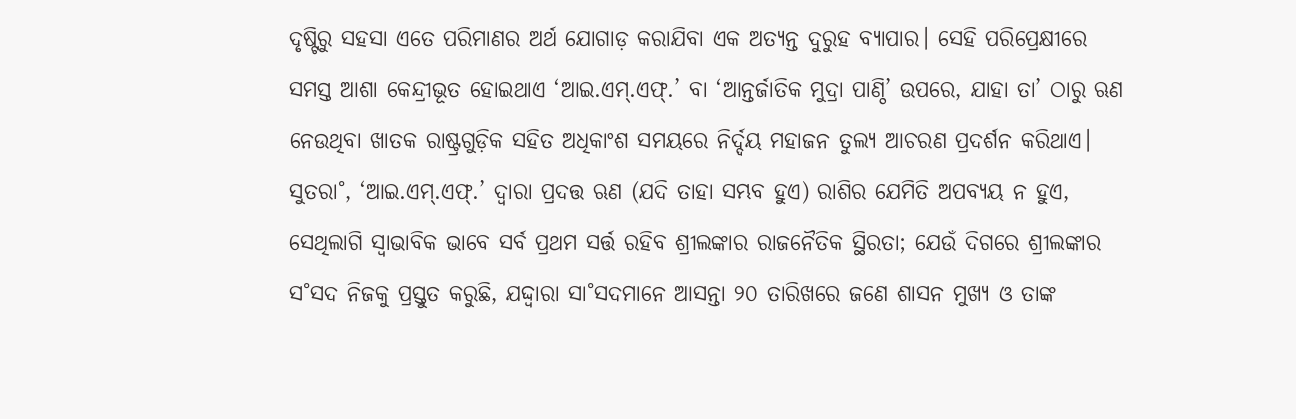ଦୃଷ୍ଟିରୁ ସହସା ଏତେ ପରିମାଣର ଅର୍ଥ ଯୋଗାଡ଼ କରାଯିବା ଏକ ଅତ୍ୟନ୍ତ ଦୁରୁହ ବ୍ୟାପାର। ସେହି ପରିପ୍ରେକ୍ଷୀରେ ସମସ୍ତ ଆଶା କେନ୍ଦ୍ରୀଭୂତ ହୋଇଥାଏ ‘ଆଇ.ଏମ୍‌.ଏଫ୍‌.’ ବା ‘ଆନ୍ତର୍ଜାତିକ ମୁଦ୍ରା ପାଣ୍ଠି’ ଉପରେ, ଯାହା ତା’ ଠାରୁ ଋଣ ନେଉଥିବା ଖାତକ ରାଷ୍ଟ୍ରଗୁଡ଼ିକ ସହିତ ଅଧିକାଂଶ ସମୟରେ ନିର୍ଦ୍ଦୟ ମହାଜନ ତୁଲ୍ୟ ଆଚରଣ ପ୍ରଦର୍ଶନ କରିଥାଏ। ସୁତରା˚, ‘ଆଇ.ଏମ୍‌.ଏଫ୍‌.’ ଦ୍ବାରା ପ୍ରଦତ୍ତ ଋଣ (ଯଦି ତାହା ସମ୍ଭବ ହୁଏ) ରାଶିର ଯେମିତି ଅପବ୍ୟୟ ନ ହୁଏ, ସେଥିଲାଗି ସ୍ବାଭାବିକ ଭାବେ ସର୍ବ ପ୍ରଥମ ସର୍ତ୍ତ ରହିବ ଶ୍ରୀଲଙ୍କାର ରାଜନୈତିକ ସ୍ଥିରତା; ଯେଉଁ ଦିଗରେ ଶ୍ରୀଲଙ୍କାର ସ˚ସଦ ନିଜକୁ ପ୍ରସ୍ତୁତ କରୁଛି, ଯଦ୍ଦ୍ବାରା ସା˚ସଦମାନେ ଆସନ୍ତା ୨୦ ତାରିଖରେ ଜଣେ ଶାସନ ମୁଖ୍ୟ ଓ ତାଙ୍କ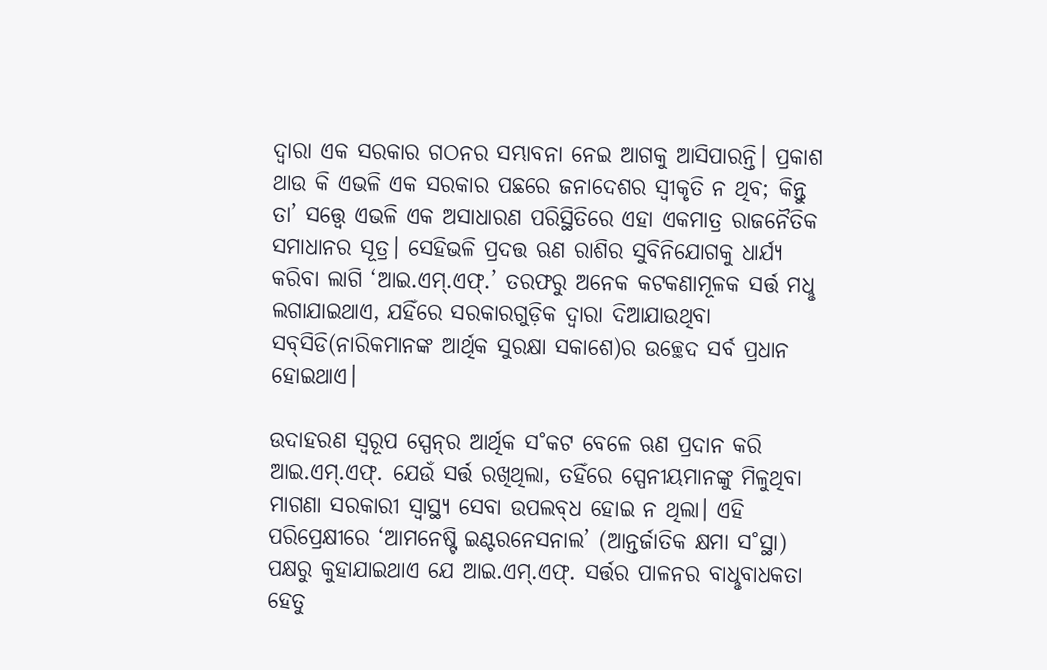ଦ୍ବାରା ଏକ ସରକାର ଗଠନର ସମ୍ଭାବନା ନେଇ ଆଗକୁ ଆସିପାରନ୍ତି। ପ୍ରକାଶ ଥାଉ କି ଏଭଳି ଏକ ସରକାର ପଛରେ ଜନାଦେଶର ସ୍ବୀକୃତି ନ ଥିବ; କିନ୍ତୁ ତା’ ସତ୍ତ୍ବେ ଏଭଳି ଏକ ଅସାଧାରଣ ପରିସ୍ଥିତିରେ ଏହା ଏକମାତ୍ର ରାଜନୈତିକ ସମାଧାନର ସୂତ୍ର। ସେହିଭଳି ପ୍ରଦତ୍ତ ଋଣ ରାଶିର ସୁବିନିଯୋଗକୁ ଧାର୍ଯ୍ୟ କରିବା ଲାଗି ‘ଆଇ.ଏମ୍‌.ଏଫ୍‌.’ ତରଫରୁ ଅନେକ କଟକଣାମୂଳକ ସର୍ତ୍ତ ମଧୢ ଲଗାଯାଇଥାଏ, ଯହିଁରେ ସରକାରଗୁଡ଼ିକ ଦ୍ବାରା ଦିଆଯାଉଥିବା ସବ୍‌ସିଡି(ନାରିକମାନଙ୍କ ଆର୍ଥିକ ସୁରକ୍ଷା ସକାଶେ)ର ଉଚ୍ଛେଦ ସର୍ବ ପ୍ରଧାନ ହୋଇଥାଏ।

ଉଦାହରଣ ସ୍ବରୂପ ସ୍ପେନ୍‌ର ଆର୍ଥିକ ସ˚କଟ ବେଳେ ଋଣ ପ୍ରଦାନ କରି ଆଇ.ଏମ୍‌.ଏଫ୍‌. ଯେଉଁ ସର୍ତ୍ତ ରଖିଥିଲା, ତହିଁରେ ସ୍ପେନୀୟମାନଙ୍କୁ ମିଳୁଥିବା ମାଗଣା ସରକାରୀ ସ୍ବାସ୍ଥ୍ୟ ସେବା ଉପଲବ୍‌ଧ ହୋଇ ନ ଥିଲା। ଏହି ପରିପ୍ରେକ୍ଷୀରେ ‘ଆମନେଷ୍ଟି ଇଣ୍ଟରନେସନାଲ’ (ଆନ୍ତର୍ଜାତିକ କ୍ଷମା ସ˚ସ୍ଥା) ପକ୍ଷରୁ କୁହାଯାଇଥାଏ ଯେ ଆଇ.ଏମ୍‌.ଏଫ୍‌. ସର୍ତ୍ତର ପାଳନର ବାଧୢବାଧକତା ହେତୁ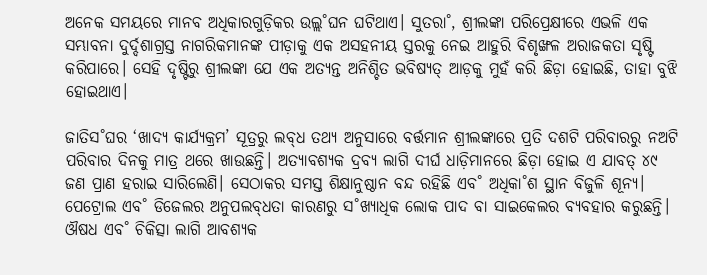ଅନେକ ସମୟରେ ମାନବ ଅଧିକାରଗୁଡ଼ିକର ଉଲ୍ଲ˚ଘନ ଘଟିଥାଏ। ସୁତରା˚, ଶ୍ରୀଲଙ୍କା ପରିପ୍ରେକ୍ଷୀରେ ଏଭଳି ଏକ ସମ୍ଭାବନା ଦୁର୍ଦ୍ଦଶାଗ୍ରସ୍ତ ନାଗରିକମାନଙ୍କ ପୀଡ଼ାକୁ ଏକ ଅସହନୀୟ ସ୍ତରକୁ ନେଇ ଆହୁରି ବିଶୃଙ୍ଖଳ ଅରାଜକତା ସୃଷ୍ଟି କରିପାରେ। ସେହି ଦୃଷ୍ଟିରୁ ଶ୍ରୀଲଙ୍କା ଯେ ଏକ ଅତ୍ୟନ୍ତ ଅନିଶ୍ଚିତ ଭବିଷ୍ୟତ୍‌ ଆଡ଼କୁ ମୁହଁ କରି ଛିଡ଼ା ହୋଇଛି, ତାହା ବୁଝି ହୋଇଥାଏ।

ଜାତିସ˚ଘର ‘ଖାଦ୍ୟ କାର୍ଯ୍ୟକ୍ରମ’ ସୂତ୍ରରୁ ଲବ୍‌ଧ ତଥ୍ୟ ଅନୁସାରେ ବର୍ତ୍ତମାନ ଶ୍ରୀଲଙ୍କାରେ ପ୍ରତି ଦଶଟି ପରିବାରରୁ ନଅଟି ପରିବାର ଦିନକୁ ମାତ୍ର ଥରେ ଖାଉଛନ୍ତି। ଅତ୍ୟାବଶ୍ୟକ ଦ୍ରବ୍ୟ ଲାଗି ଦୀର୍ଘ ଧାଡ଼ିମାନରେ ଛିଡ଼ା ହୋଇ ଏ ଯାବତ୍‌ ୪୯ ଜଣ ପ୍ରାଣ ହରାଇ ସାରିଲେଣି। ସେଠାକର ସମସ୍ତ ଶିକ୍ଷାନୁଷ୍ଠାନ ବନ୍ଦ ରହିଛି ଏବ˚ ଅଧିକା˚ଶ ସ୍ଥାନ ବିଜୁଳି ଶୂନ୍ୟ। ପେଟ୍ରୋଲ ଏବ˚ ଡିଜେଲର ଅନୁପଲବ୍‌ଧତା କାରଣରୁ ସ˚ଖ୍ୟାଧିକ ଲୋକ ପାଦ ବା ସାଇକେଲର ବ୍ୟବହାର କରୁଛନ୍ତି। ଔଷଧ ଏବ˚ ଚିକିତ୍ସା ଲାଗି ଆବଶ୍ୟକ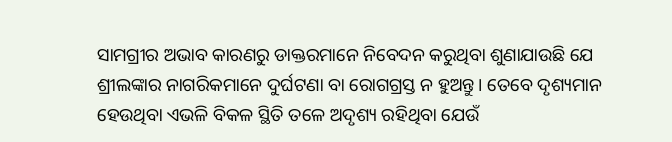ସାମଗ୍ରୀର ଅଭାବ କାରଣରୁ ଡାକ୍ତରମାନେ ନିବେଦନ କରୁଥିବା ଶୁଣାଯାଉଛି ଯେ ଶ୍ରୀଲଙ୍କାର ନାଗରିକମାନେ ଦୁର୍ଘଟଣା ବା ରୋଗଗ୍ରସ୍ତ ନ ହୁଅନ୍ତୁ। ତେବେ ଦୃଶ୍ୟମାନ ହେଉଥିବା ଏଭଳି ବିକଳ ସ୍ଥିତି ତଳେ ଅଦୃଶ୍ୟ ରହିଥିବା ଯେଉଁ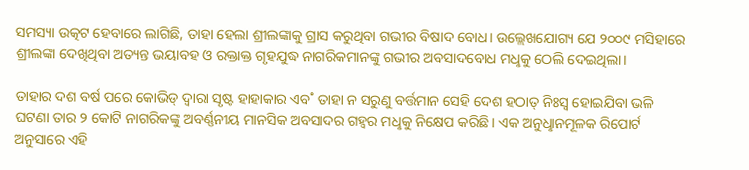ସମସ୍ୟା ଉତ୍କଟ ହେବାରେ ଲାଗିଛି, ତାହା ହେଲା ଶ୍ରୀଲଙ୍କାକୁ ଗ୍ରାସ କରୁଥିବା ଗଭୀର ବିଷାଦ ବୋଧ। ଉଲ୍ଲେଖଯୋଗ୍ୟ ଯେ ୨୦୦୯ ମସିହାରେ ଶ୍ରୀଲଙ୍କା ଦେଖିଥିବା ଅତ୍ୟନ୍ତ ଭୟାବହ ଓ ରକ୍ତାକ୍ତ ଗୃହଯୁଦ୍ଧ ନାଗରିକମାନଙ୍କୁ ଗଭୀର ଅବସାଦବୋଧ ମଧୢକୁ ଠେଲି ଦେଇଥିଲା।

ତାହାର ଦଶ ବର୍ଷ ପରେ କୋଭିଡ୍‌ ଦ୍ବାରା ସୃଷ୍ଟ ହାହାକାର ଏବ˚ ତାହା ନ ସରୁଣୁ ବର୍ତ୍ତମାନ ସେହି ଦେଶ ହଠାତ୍‌ ନିଃସ୍ବ ହୋଇଯିବା ଭଳି ଘଟଣା ତାର ୨ କୋଟି ନାଗରିକଙ୍କୁ ଅବର୍ଣ୍ଣନୀୟ ମାନସିକ ଅବସାଦର ଗହ୍ବର ମଧୢକୁ ନିକ୍ଷେପ କରିଛି। ଏକ ଅନୁଧୢାନମୂଳକ ରିପୋର୍ଟ ଅନୁସାରେ ଏହି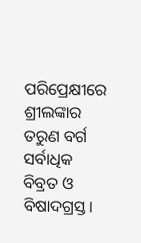ପରିପ୍ରେକ୍ଷୀରେ ଶ୍ରୀଲଙ୍କାର ତରୁଣ ବର୍ଗ ସର୍ବାଧିକ ବିବ୍ରତ ଓ ବିଷାଦଗ୍ରସ୍ତ।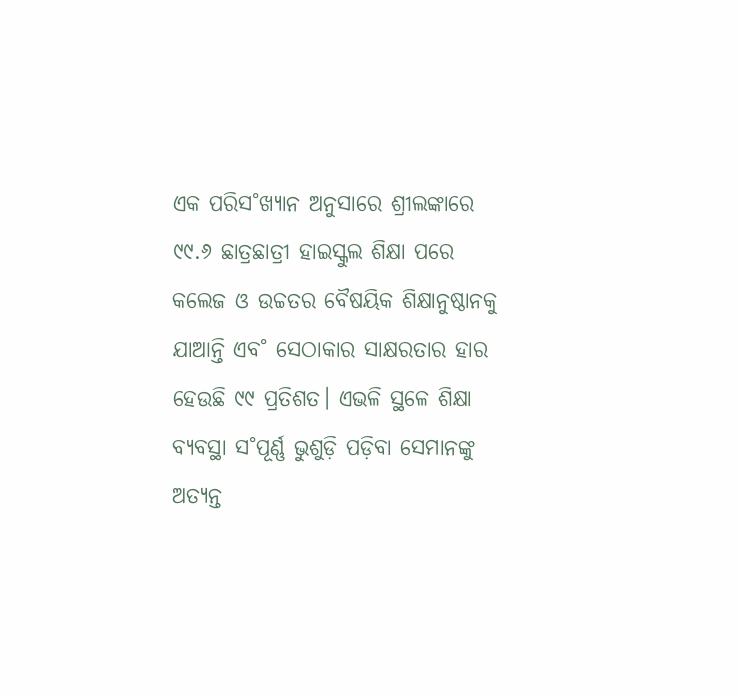ଏକ ପରିସ˚ଖ୍ୟାନ ଅନୁସାରେ ଶ୍ରୀଲଙ୍କାରେ ୯୯.୬ ଛାତ୍ରଛାତ୍ରୀ ହାଇସ୍କୁଲ ଶିକ୍ଷା ପରେ କଲେଜ ଓ ଉଚ୍ଚତର ବୈଷୟିକ ଶିକ୍ଷାନୁଷ୍ଠାନକୁ ଯାଆନ୍ତି ଏବ˚ ସେଠାକାର ସାକ୍ଷରତାର ହାର ହେଉଛି ୯୯ ପ୍ରତିଶତ। ଏଭଳି ସ୍ଥଳେ ଶିକ୍ଷା ବ୍ୟବସ୍ଥା ସ˚ପୂର୍ଣ୍ଣ ଭୁଶୁଡ଼ି ପଡ଼ିବା ସେମାନଙ୍କୁ ଅତ୍ୟନ୍ତ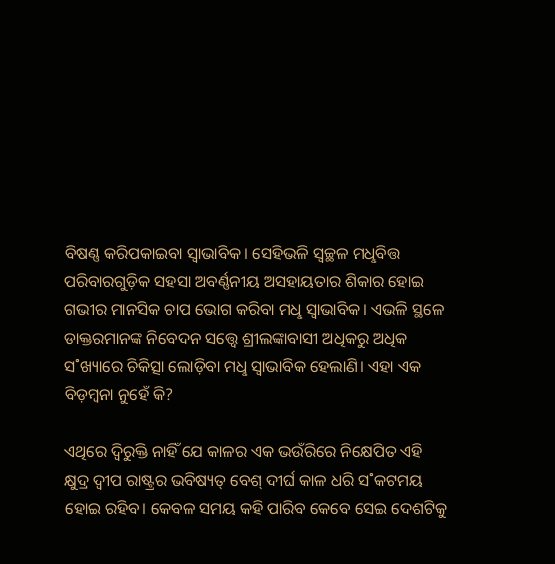ବିଷଣ୍ଣ କରିପକାଇବା ସ୍ବାଭାବିକ। ସେହିଭଳି ସ୍ବଚ୍ଛଳ ମଧୢବିତ୍ତ ପରିବାରଗୁଡ଼ିକ ସହସା ଅବର୍ଣ୍ଣନୀୟ ଅସହାୟତାର ଶିକାର ହୋଇ ଗଭୀର ମାନସିକ ଚାପ ଭୋଗ କରିବା ମଧୢ ସ୍ବାଭାବିକ। ଏଭଳି ସ୍ଥଳେ ଡାକ୍ତରମାନଙ୍କ ନିବେଦନ ସତ୍ତ୍ବେ ଶ୍ରୀଲଙ୍କାବାସୀ ଅଧିକରୁ ଅଧିକ ସ˚ଖ୍ୟାରେ ଚିକିତ୍ସା ଲୋଡ଼ିବା ମଧୢ ସ୍ବାଭାବିକ ହେଲାଣି। ଏହା ଏକ ବିଡ଼ମ୍ବନା ନୁହେଁ କି?

ଏଥିରେ ଦ୍ବିରୁକ୍ତି ନାହିଁ ଯେ କାଳର ଏକ ଭଉଁରିରେ ନିକ୍ଷେପିତ ଏହି କ୍ଷୁଦ୍ର ଦ୍ବୀପ ରାଷ୍ଟ୍ରର ଭବିଷ୍ୟତ୍‌ ବେଶ୍‌ ଦୀର୍ଘ କାଳ ଧରି ସ˚କଟମୟ ହୋଇ ରହିବ। କେବଳ ସମୟ କହି ପାରିବ କେବେ ସେଇ ଦେଶଟିକୁ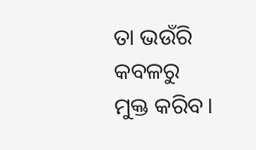ତା ଭଉଁରି କବଳରୁ ମୁକ୍ତ କରିବ।